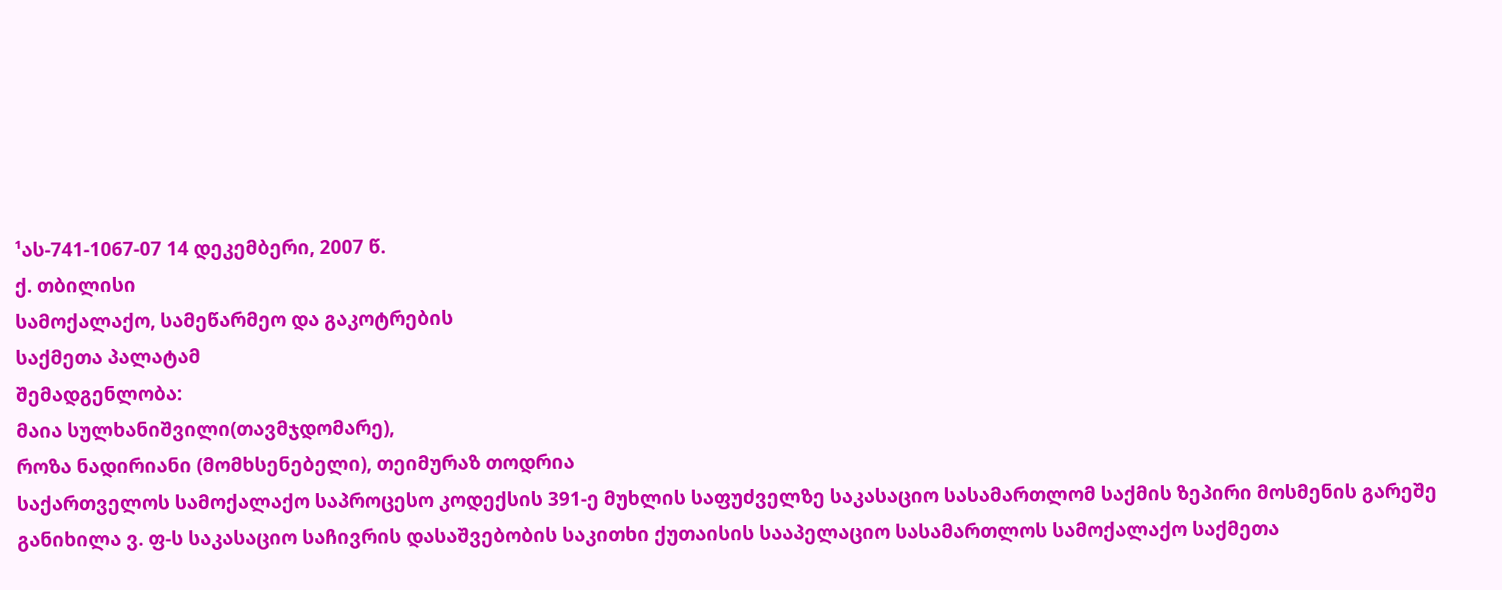¹ას-741-1067-07 14 დეკემბერი, 2007 წ.
ქ. თბილისი
სამოქალაქო, სამეწარმეო და გაკოტრების
საქმეთა პალატამ
შემადგენლობა:
მაია სულხანიშვილი(თავმჯდომარე),
როზა ნადირიანი (მომხსენებელი), თეიმურაზ თოდრია
საქართველოს სამოქალაქო საპროცესო კოდექსის 391-ე მუხლის საფუძველზე საკასაციო სასამართლომ საქმის ზეპირი მოსმენის გარეშე განიხილა ვ. ფ-ს საკასაციო საჩივრის დასაშვებობის საკითხი ქუთაისის სააპელაციო სასამართლოს სამოქალაქო საქმეთა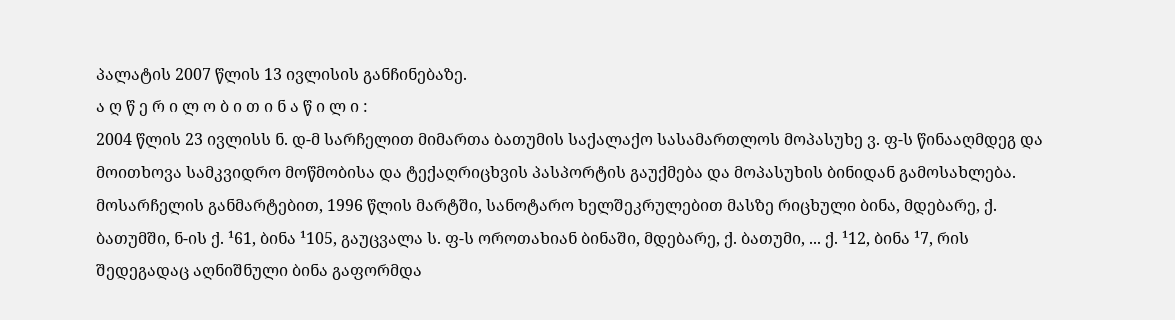პალატის 2007 წლის 13 ივლისის განჩინებაზე.
ა ღ წ ე რ ი ლ ო ბ ი თ ი ნ ა წ ი ლ ი :
2004 წლის 23 ივლისს ნ. დ-მ სარჩელით მიმართა ბათუმის საქალაქო სასამართლოს მოპასუხე ვ. ფ-ს წინააღმდეგ და მოითხოვა სამკვიდრო მოწმობისა და ტექაღრიცხვის პასპორტის გაუქმება და მოპასუხის ბინიდან გამოსახლება. მოსარჩელის განმარტებით, 1996 წლის მარტში, სანოტარო ხელშეკრულებით მასზე რიცხული ბინა, მდებარე, ქ. ბათუმში, ნ-ის ქ. ¹61, ბინა ¹105, გაუცვალა ს. ფ-ს ოროთახიან ბინაში, მდებარე, ქ. ბათუმი, ... ქ. ¹12, ბინა ¹7, რის შედეგადაც აღნიშნული ბინა გაფორმდა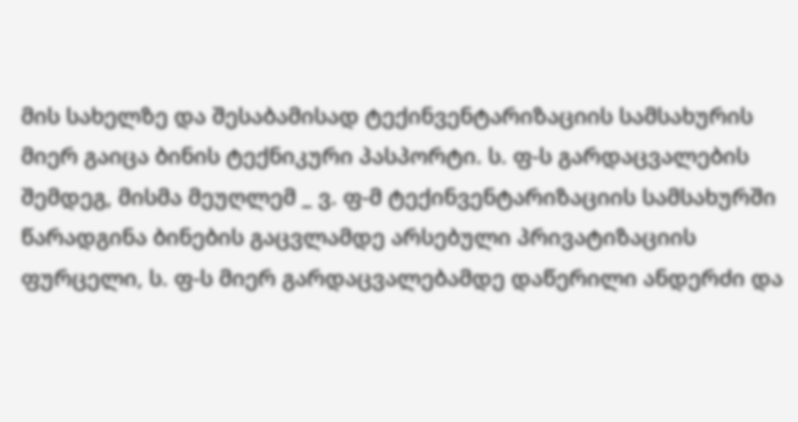მის სახელზე და შესაბამისად ტექინვენტარიზაციის სამსახურის მიერ გაიცა ბინის ტექნიკური პასპორტი. ს. ფ-ს გარდაცვალების შემდეგ, მისმა მეუღლემ _ ვ. ფ-მ ტექინვენტარიზაციის სამსახურში წარადგინა ბინების გაცვლამდე არსებული პრივატიზაციის ფურცელი, ს. ფ-ს მიერ გარდაცვალებამდე დაწერილი ანდერძი და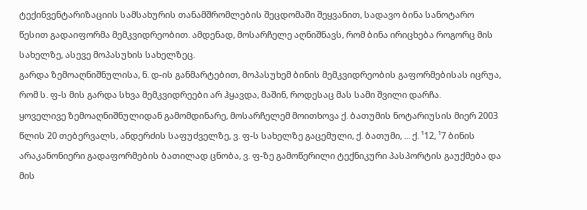ტექინვენტარიზაციის სამსახურის თანამშრომლების შეცდომაში შეყვანით, სადავო ბინა სანოტარო წესით გადაიფორმა მემკვიდრეობით. ამდენად, მოსარჩელე აღნიშნავს, რომ ბინა ირიცხება როგორც მის სახელზე, ასევე მოპასუხის სახელზეც.
გარდა ზემოაღნიშნულისა, ნ. დ-ის განმარტებით, მოპასუხემ ბინის მემკვიდრეობის გაფორმებისას იცრუა, რომ ს. ფ-ს მის გარდა სხვა მემკვიდრეები არ ჰყავდა, მაშინ, როდესაც მას სამი შვილი დარჩა.
ყოველივე ზემოაღნიშნულიდან გამომდინარე, მოსარჩელემ მოითხოვა ქ. ბათუმის ნოტარიუსის მიერ 2003 წლის 20 თებერვალს, ანდერძის საფუძველზე, ვ. ფ-ს სახელზე გაცემული, ქ. ბათუმი, ... ქ. ¹12, ¹7 ბინის არაკანონიერი გადაფორმების ბათილად ცნობა, ვ. ფ-ზე გამოწერილი ტექნიკური პასპორტის გაუქმება და მის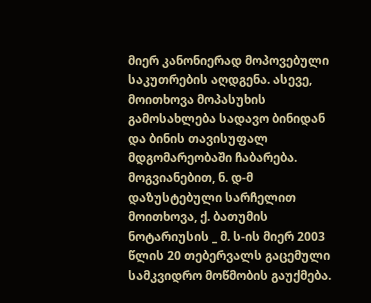მიერ კანონიერად მოპოვებული საკუთრების აღდგენა. ასევე, მოითხოვა მოპასუხის გამოსახლება სადავო ბინიდან და ბინის თავისუფალ მდგომარეობაში ჩაბარება.
მოგვიანებით, ნ. დ-მ დაზუსტებული სარჩელით მოითხოვა, ქ. ბათუმის ნოტარიუსის _ მ. ს-ის მიერ 2003 წლის 20 თებერვალს გაცემული სამკვიდრო მოწმობის გაუქმება.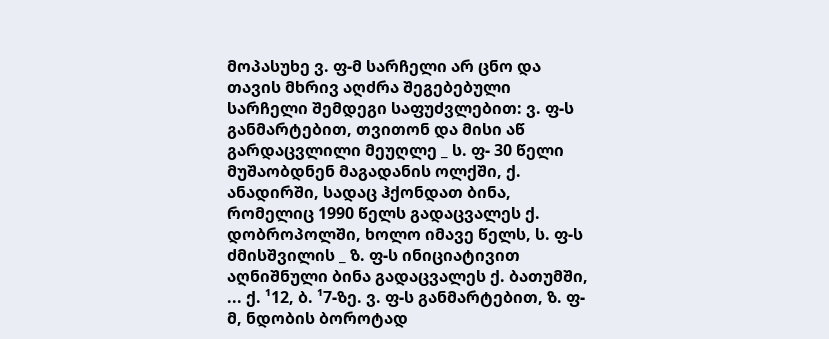მოპასუხე ვ. ფ-მ სარჩელი არ ცნო და თავის მხრივ აღძრა შეგებებული სარჩელი შემდეგი საფუძვლებით: ვ. ფ-ს განმარტებით, თვითონ და მისი აწ გარდაცვლილი მეუღლე _ ს. ფ- 30 წელი მუშაობდნენ მაგადანის ოლქში, ქ. ანადირში, სადაც ჰქონდათ ბინა, რომელიც 1990 წელს გადაცვალეს ქ. დობროპოლში, ხოლო იმავე წელს, ს. ფ-ს ძმისშვილის _ ზ. ფ-ს ინიციატივით აღნიშნული ბინა გადაცვალეს ქ. ბათუმში, ... ქ. ¹12, ბ. ¹7-ზე. ვ. ფ-ს განმარტებით, ზ. ფ-მ, ნდობის ბოროტად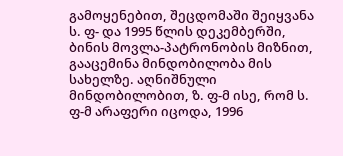გამოყენებით, შეცდომაში შეიყვანა ს. ფ- და 1995 წლის დეკემბერში, ბინის მოვლა-პატრონობის მიზნით, გააცემინა მინდობილობა მის სახელზე. აღნიშნული მინდობილობით, ზ. ფ-მ ისე, რომ ს. ფ-მ არაფერი იცოდა, 1996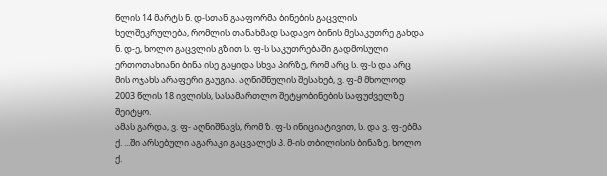წლის 14 მარტს ნ. დ-სთან გააფორმა ბინების გაცვლის ხელშეკრულება, რომლის თანახმად სადავო ბინის მესაკუთრე გახდა ნ. დ-ე, ხოლო გაცვლის გზით ს. ფ-ს საკუთრებაში გადმოსული ერთოთახიანი ბინა ისე გაყიდა სხვა პირზე, რომ არც ს. ფ-ს და არც მის ოჯახს არაფერი გაუგია. აღნიშნულის შესახებ, ვ. ფ-მ მხოლოდ 2003 წლის 18 ივლისს, სასამართლო შეტყობინების საფუძველზე შეიტყო.
ამას გარდა, ვ. ფ- აღნიშნავს, რომ ზ. ფ-ს ინიციატივით, ს. და ვ. ფ-ებმა ქ. ...ში არსებული აგარაკი გაცვალეს პ. მ-ის თბილისის ბინაზე. ხოლო ქ.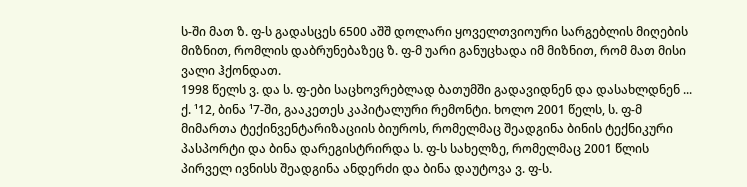ს-ში მათ ზ. ფ-ს გადასცეს 6500 აშშ დოლარი ყოველთვიოური სარგებლის მიღების მიზნით, რომლის დაბრუნებაზეც ზ. ფ-მ უარი განუცხადა იმ მიზნით, რომ მათ მისი ვალი ჰქონდათ.
1998 წელს ვ. და ს. ფ-ები საცხოვრებლად ბათუმში გადავიდნენ და დასახლდნენ ... ქ. ¹12, ბინა ¹7-ში, გააკეთეს კაპიტალური რემონტი. ხოლო 2001 წელს, ს. ფ-მ მიმართა ტექინვენტარიზაციის ბიუროს, რომელმაც შეადგინა ბინის ტექნიკური პასპორტი და ბინა დარეგისტრირდა ს. ფ-ს სახელზე, რომელმაც 2001 წლის პირველ ივნისს შეადგინა ანდერძი და ბინა დაუტოვა ვ. ფ-ს.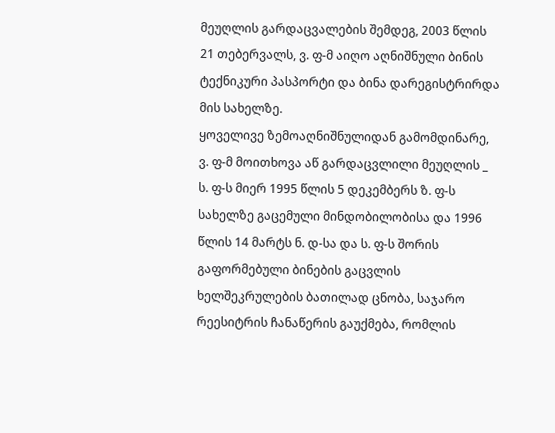მეუღლის გარდაცვალების შემდეგ, 2003 წლის 21 თებერვალს, ვ. ფ-მ აიღო აღნიშნული ბინის ტექნიკური პასპორტი და ბინა დარეგისტრირდა მის სახელზე.
ყოველივე ზემოაღნიშნულიდან გამომდინარე, ვ. ფ-მ მოითხოვა აწ გარდაცვლილი მეუღლის _ ს. ფ-ს მიერ 1995 წლის 5 დეკემბერს ზ. ფ-ს სახელზე გაცემული მინდობილობისა და 1996 წლის 14 მარტს ნ. დ-სა და ს. ფ-ს შორის გაფორმებული ბინების გაცვლის ხელშეკრულების ბათილად ცნობა, საჯარო რეესიტრის ჩანაწერის გაუქმება, რომლის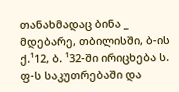თანახმადაც ბინა _ მდებარე, თბილისში, ბ-ის ქ.¹12, ბ. ¹32-ში ირიცხება ს. ფ-ს საკუთრებაში და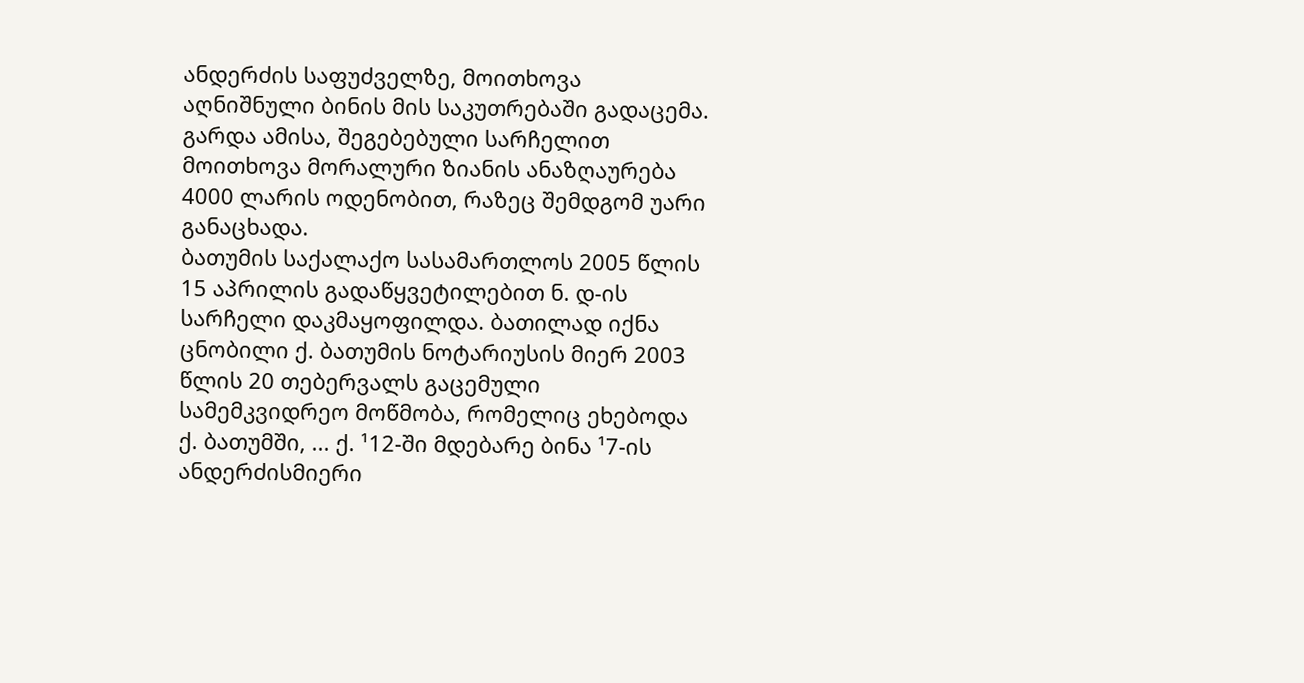ანდერძის საფუძველზე, მოითხოვა აღნიშნული ბინის მის საკუთრებაში გადაცემა.
გარდა ამისა, შეგებებული სარჩელით მოითხოვა მორალური ზიანის ანაზღაურება 4000 ლარის ოდენობით, რაზეც შემდგომ უარი განაცხადა.
ბათუმის საქალაქო სასამართლოს 2005 წლის 15 აპრილის გადაწყვეტილებით ნ. დ-ის სარჩელი დაკმაყოფილდა. ბათილად იქნა ცნობილი ქ. ბათუმის ნოტარიუსის მიერ 2003 წლის 20 თებერვალს გაცემული სამემკვიდრეო მოწმობა, რომელიც ეხებოდა ქ. ბათუმში, ... ქ. ¹12-ში მდებარე ბინა ¹7-ის ანდერძისმიერი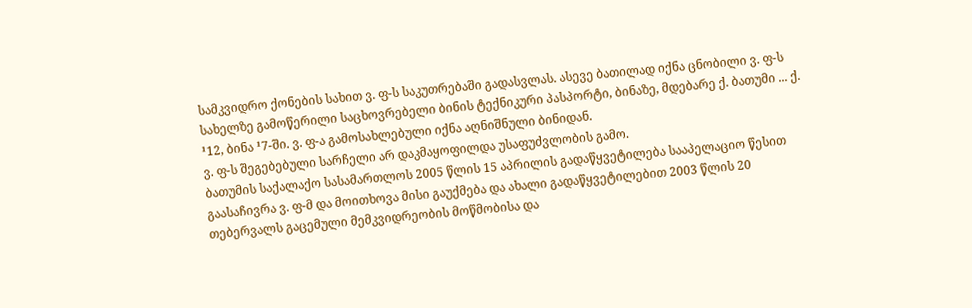სამკვიდრო ქონების სახით ვ. ფ-ს საკუთრებაში გადასვლას. ასევე ბათილად იქნა ცნობილი ვ. ფ-ს სახელზე გამოწერილი საცხოვრებელი ბინის ტექნიკური პასპორტი, ბინაზე, მდებარე ქ. ბათუმი ... ქ. ¹12, ბინა ¹7-ში. ვ. ფ-ა გამოსახლებული იქნა აღნიშნული ბინიდან.
ვ. ფ-ს შეგებებული სარჩელი არ დაკმაყოფილდა უსაფუძვლობის გამო.
ბათუმის საქალაქო სასამართლოს 2005 წლის 15 აპრილის გადაწყვეტილება სააპელაციო წესით გაასაჩივრა ვ. ფ-მ და მოითხოვა მისი გაუქმება და ახალი გადაწყვეტილებით 2003 წლის 20 თებერვალს გაცემული მემკვიდრეობის მოწმობისა და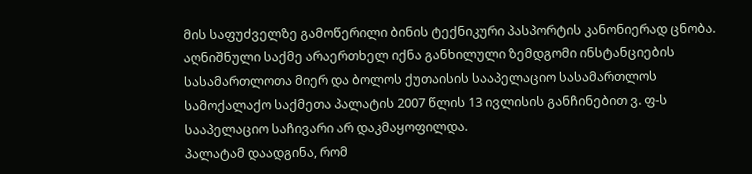მის საფუძველზე გამოწერილი ბინის ტექნიკური პასპორტის კანონიერად ცნობა.
აღნიშნული საქმე არაერთხელ იქნა განხილული ზემდგომი ინსტანციების სასამართლოთა მიერ და ბოლოს ქუთაისის სააპელაციო სასამართლოს სამოქალაქო საქმეთა პალატის 2007 წლის 13 ივლისის განჩინებით ვ. ფ-ს სააპელაციო საჩივარი არ დაკმაყოფილდა.
პალატამ დაადგინა, რომ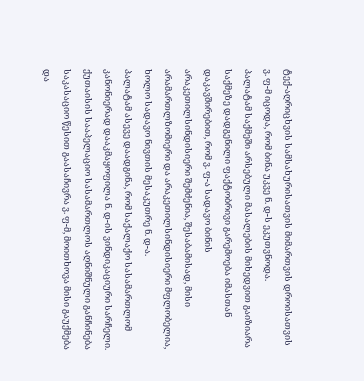ტექ-აღრიცხვის სამსახურისათვის მიმართვის დროისათვის ვ. ფ-მ იცოდა, რომ ბინა უკვე ნ. დ-ს ეკუთვნოდა.
პალატამ საქმეში არსებული მასალების მიხედვით გაიზიარა საქმეზე დადგენილი ფაქტობრივი გარემოება იმასთან დაკავშირებით, რომ ვ. ფ-ა სადავო ბინის არაკეთილსინდისიერი შემძენია, შესაბამისად, მისი არამართლზომიერი და არაკეთილსინდისიერი მფლობელია, ხოლო სადავო ნივთის მესაკუთრე ნ. დ-ა.
პალატამ ასევე დაადგინა, რომ საქალაქო სასამართლომ კანონიერად დააკმაყოფილა ნ. დ-ის ვინდიკაციური სარჩელი.
ქუთაისის სააპელაციო სასამართლოს აღნიშნული განჩინება საკასაციო წესით გაასაჩივრა ვ. ფ-მ, მოითხოვა მისი გაუქმება და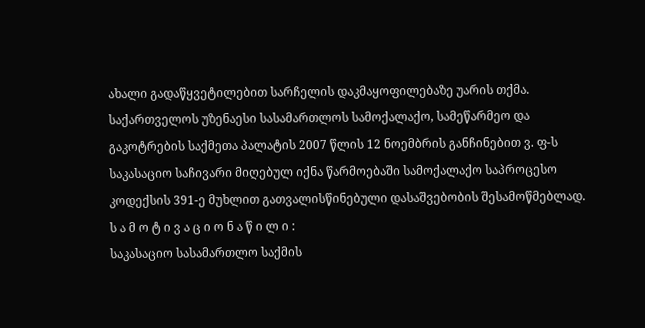ახალი გადაწყვეტილებით სარჩელის დაკმაყოფილებაზე უარის თქმა.
საქართველოს უზენაესი სასამართლოს სამოქალაქო, სამეწარმეო და გაკოტრების საქმეთა პალატის 2007 წლის 12 ნოემბრის განჩინებით ვ. ფ-ს საკასაციო საჩივარი მიღებულ იქნა წარმოებაში სამოქალაქო საპროცესო კოდექსის 391-ე მუხლით გათვალისწინებული დასაშვებობის შესამოწმებლად.
ს ა მ ო ტ ი ვ ა ც ი ო ნ ა წ ი ლ ი :
საკასაციო სასამართლო საქმის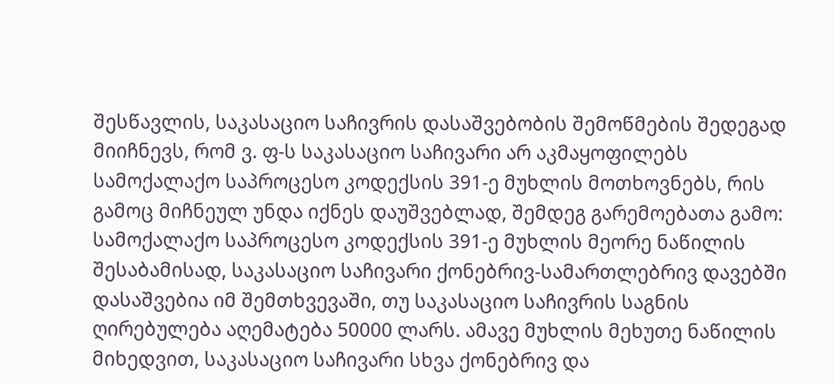შესწავლის, საკასაციო საჩივრის დასაშვებობის შემოწმების შედეგად მიიჩნევს, რომ ვ. ფ-ს საკასაციო საჩივარი არ აკმაყოფილებს სამოქალაქო საპროცესო კოდექსის 391-ე მუხლის მოთხოვნებს, რის გამოც მიჩნეულ უნდა იქნეს დაუშვებლად, შემდეგ გარემოებათა გამო:
სამოქალაქო საპროცესო კოდექსის 391-ე მუხლის მეორე ნაწილის შესაბამისად, საკასაციო საჩივარი ქონებრივ-სამართლებრივ დავებში დასაშვებია იმ შემთხვევაში, თუ საკასაციო საჩივრის საგნის ღირებულება აღემატება 50000 ლარს. ამავე მუხლის მეხუთე ნაწილის მიხედვით, საკასაციო საჩივარი სხვა ქონებრივ და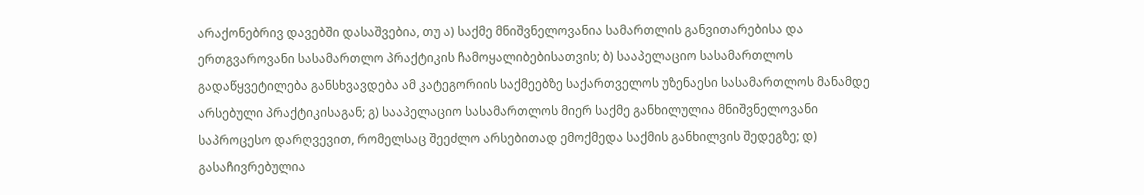არაქონებრივ დავებში დასაშვებია, თუ ა) საქმე მნიშვნელოვანია სამართლის განვითარებისა და ერთგვაროვანი სასამართლო პრაქტიკის ჩამოყალიბებისათვის; ბ) სააპელაციო სასამართლოს გადაწყვეტილება განსხვავდება ამ კატეგორიის საქმეებზე საქართველოს უზენაესი სასამართლოს მანამდე არსებული პრაქტიკისაგან; გ) სააპელაციო სასამართლოს მიერ საქმე განხილულია მნიშვნელოვანი საპროცესო დარღვევით, რომელსაც შეეძლო არსებითად ემოქმედა საქმის განხილვის შედეგზე; დ) გასაჩივრებულია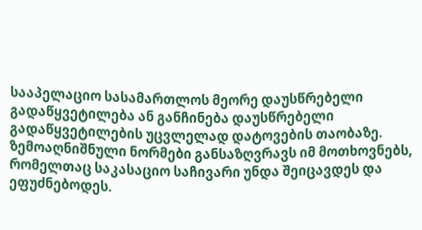სააპელაციო სასამართლოს მეორე დაუსწრებელი გადაწყვეტილება ან განჩინება დაუსწრებელი გადაწყვეტილების უცვლელად დატოვების თაობაზე. ზემოაღნიშნული ნორმები განსაზღვრავს იმ მოთხოვნებს, რომელთაც საკასაციო საჩივარი უნდა შეიცავდეს და ეფუძნებოდეს.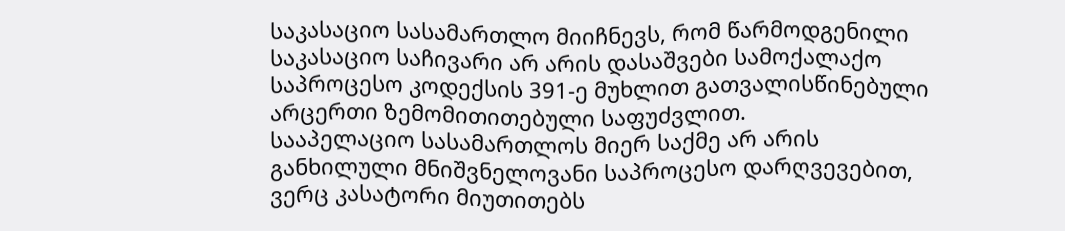საკასაციო სასამართლო მიიჩნევს, რომ წარმოდგენილი საკასაციო საჩივარი არ არის დასაშვები სამოქალაქო საპროცესო კოდექსის 391-ე მუხლით გათვალისწინებული არცერთი ზემომითითებული საფუძვლით.
სააპელაციო სასამართლოს მიერ საქმე არ არის განხილული მნიშვნელოვანი საპროცესო დარღვევებით, ვერც კასატორი მიუთითებს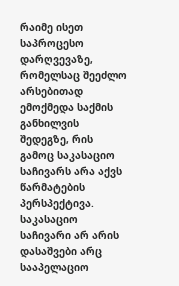რაიმე ისეთ საპროცესო დარღვევაზე, რომელსაც შეეძლო არსებითად ემოქმედა საქმის განხილვის შედეგზე, რის გამოც საკასაციო საჩივარს არა აქვს წარმატების პერსპექტივა.
საკასაციო საჩივარი არ არის დასაშვები არც სააპელაციო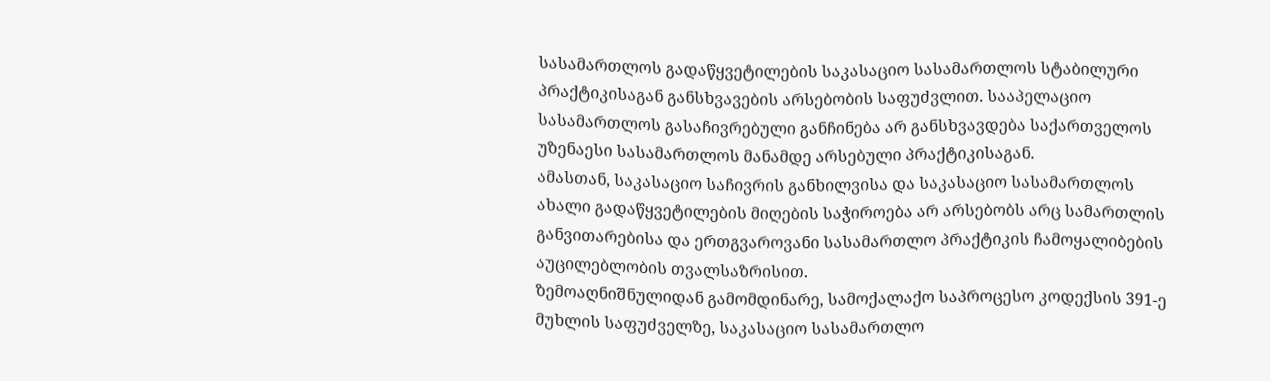სასამართლოს გადაწყვეტილების საკასაციო სასამართლოს სტაბილური პრაქტიკისაგან განსხვავების არსებობის საფუძვლით. სააპელაციო სასამართლოს გასაჩივრებული განჩინება არ განსხვავდება საქართველოს უზენაესი სასამართლოს მანამდე არსებული პრაქტიკისაგან.
ამასთან, საკასაციო საჩივრის განხილვისა და საკასაციო სასამართლოს ახალი გადაწყვეტილების მიღების საჭიროება არ არსებობს არც სამართლის განვითარებისა და ერთგვაროვანი სასამართლო პრაქტიკის ჩამოყალიბების აუცილებლობის თვალსაზრისით.
ზემოაღნიშნულიდან გამომდინარე, სამოქალაქო საპროცესო კოდექსის 391-ე მუხლის საფუძველზე, საკასაციო სასამართლო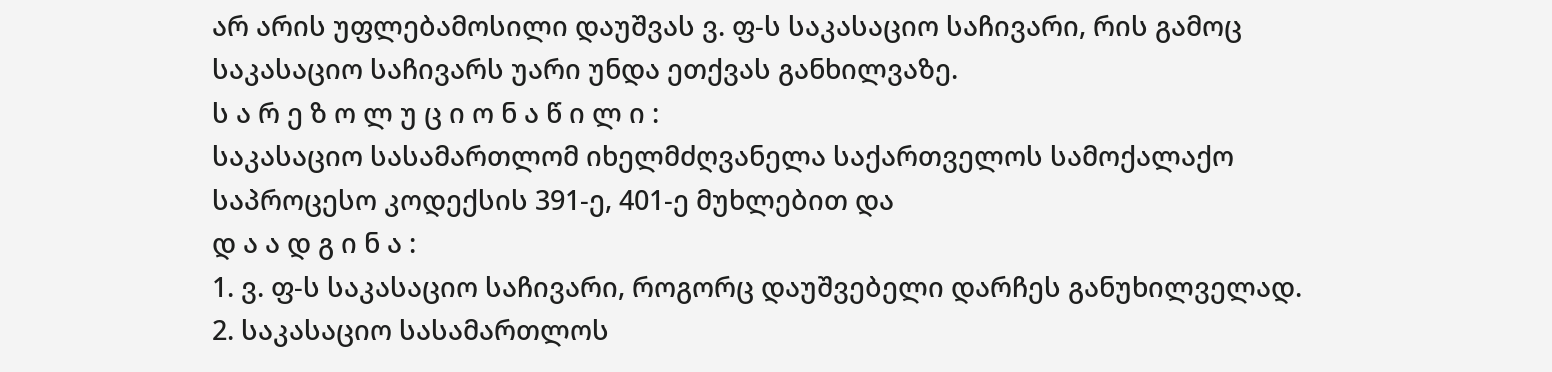არ არის უფლებამოსილი დაუშვას ვ. ფ-ს საკასაციო საჩივარი, რის გამოც საკასაციო საჩივარს უარი უნდა ეთქვას განხილვაზე.
ს ა რ ე ზ ო ლ უ ც ი ო ნ ა წ ი ლ ი :
საკასაციო სასამართლომ იხელმძღვანელა საქართველოს სამოქალაქო საპროცესო კოდექსის 391-ე, 401-ე მუხლებით და
დ ა ა დ გ ი ნ ა :
1. ვ. ფ-ს საკასაციო საჩივარი, როგორც დაუშვებელი დარჩეს განუხილველად.
2. საკასაციო სასამართლოს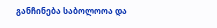განჩინება საბოლოოა და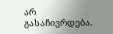არ გასაჩივრდება.